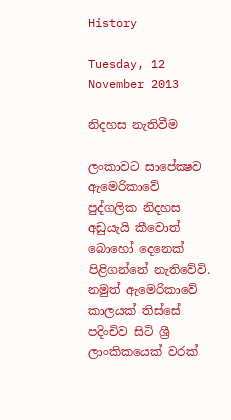History

Tuesday, 12 November 2013

නිදහස නැතිවීම

ලංකාවට සාපේක්‍ෂව ඇමෙරිකාවේ පුද්ගලික නිදහස අඩුයැයි කීවොත් බොහෝ දෙනෙක් පිළිගන්නේ නැතිවේවි. නමුත් ඇමෙරිකාවේ කාලයක් තිස්සේ පදිංචිව සිටි ශ්‍රී ලාංකිකයෙක් වරක්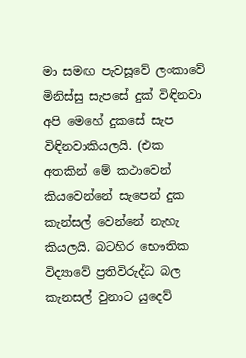මා සමඟ පැවසූවේ ලංකාවේ මිනිස්සු සැපසේ දුක් විඳිනවා අපි මෙහේ දුකසේ සැප විඳිනවාකියලයි. (එක අතකින් මේ කථාවෙන් කියවෙන්නේ සැපෙන් දුක කැන්සල් වෙන්නේ නැහැ කියලයි. බටහිර භෞතික විද්‍යාවේ ප්‍රතිවිරුද්ධ බල කැනසල් වුනාට යුදෙව්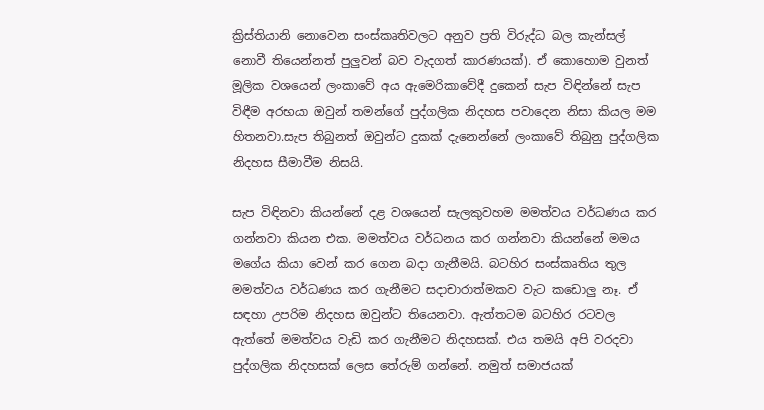ක්‍රිස්තියානි නොවෙන සංස්කෘතිවලට අනුව ප්‍රති විරුද්ධ බල කැන්සල් නොවී තියෙන්නත් පුලුවන් බව වැදගත් කාරණයක්). ඒ කොහොම වුනත් මූලික වශයෙන් ලංකාවේ අය ඇමෙරිකාවේදී දුකෙන් සැප විඳින්නේ සැප විඳීම අරභයා ඔවුන් තමන්ගේ පුද්ගලික නිදහස පවාදෙන නිසා කියල මම හිතනවා.සැප තිබුනත් ඔවුන්ට දුකක් දැනෙන්නේ ලංකාවේ තිබුනු පුද්ගලික නිදහස සීමාවීම නිසයි.

සැප විඳිනවා කියන්නේ දළ වශයෙන් සැලකුවහම මමත්වය වර්ධණය කර ගන්නවා කියන එක. මමත්වය වර්ධනය කර ගන්නවා කියන්නේ මමය මගේය කියා වෙන් කර ගෙන බදා ගැනීමයි. බටහිර සංස්කෘතිය තුල මමත්වය වර්ධණය කර ගැනීමට සදාචාරාත්මකව වැට කඩොලු නෑ. ඒ සඳහා උපරිම නිදහස ඔවුන්ට තියෙනවා. ඇත්තටම බටහිර රටවල ඇත්තේ මමත්වය වැඩි කර ගැනීමට නිදහසක්. එය තමයි අපි වරදවා පුද්ගලික නිදහසක් ලෙස තේරුම් ගන්නේ. නමුත් සමාජයක්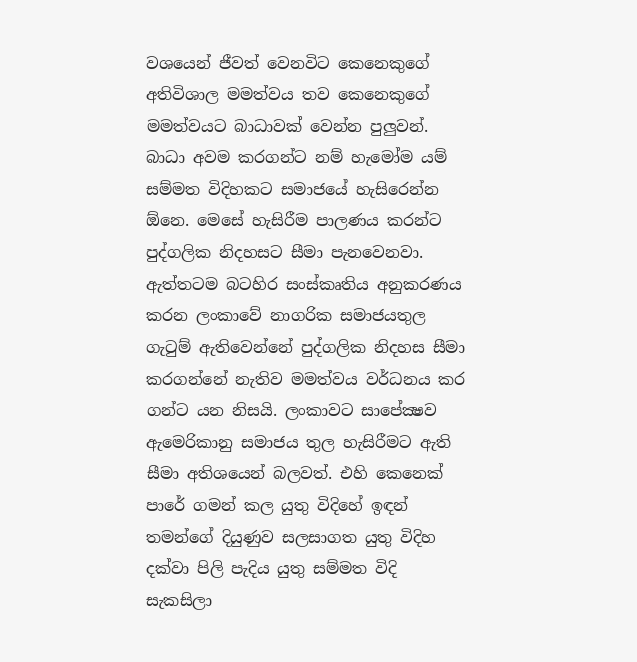වශයෙන් ජීවත් වෙනවිට කෙනෙකුගේ අතිවිශාල මමත්වය තව කෙනෙකුගේ මමත්වයට බාධාවක් වෙන්න පුලුවන්. බාධා අවම කරගන්ට නම් හැමෝම යම් සම්මත විදිහකට සමාජයේ හැසිරෙන්න ඕනෙ. මෙසේ හැසිරීම පාලණය කරන්ට පුද්ගලික නිදහසට සීමා පැනවෙනවා. ඇත්තටම බටහිර සංස්කෘතිය අනුකරණය කරන ලංකාවේ නාගරික සමාජයතුල ගැටුම් ඇතිවෙන්නේ පුද්ගලික නිදහස සීමා කරගන්නේ නැතිව මමත්වය වර්ධනය කර ගන්ට යන නිසයි. ලංකාවට සාපේක්‍ෂව ඇමෙරිකානු සමාජය තුල හැසිරීමට ඇති සීමා අතිශයෙන් බලවත්. එහි කෙනෙක් පාරේ ගමන් කල යුතු විදිහේ ඉඳන් තමන්ගේ දියුණුව සලසාගත යුතු විදිහ දක්වා පිලි පැදිය යුතු සම්මත විදි සැකසිලා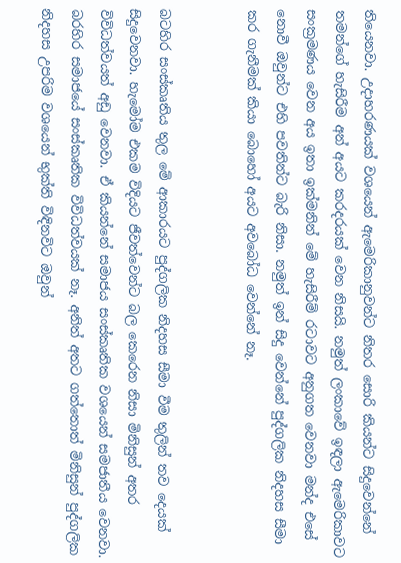තියෙනවා. උදාහරණයක් වශයෙන් ඇමෙරිකානුවන්ට නිතර සොරි කියන්ට සිදුවෙන්නේ තමන්ගේ හැසිරීම අන් අයට කරදරයක් වෙන නිසයි. නමුත් ලංකාවේ ඉඳලා ඇමෙරිකාවට සංක්‍රමණය වෙන අය ඉතා ඉක්මනින් මේ හැසිරීම් රටාවට අනුගත වෙනවා මන්ද එසේ නොවී ඔවුන්ට එහි පවතින්ට බැරි නිසා. නමුත් ඉන් සිදු වෙන්නේ පුද්ගලික නිදහස සීමා කර ගැනීමක් කියා බොහෝ අයට අවබෝධ වෙන්නේ නෑ.


බටහිර සංස්කෘතිය තුල මේ ආකාරයට පුද්ගලික නිදහස සීමා වීම තුලින් තව දෙයක් සිදුවෙනවා. හැමෝම එකම විදියට ජීවත්වෙන්ට බල කෙරෙන නිසා මිනිසුන් අතර විවිධත්වයත් අඩු වෙනවා. ඒ කියන්නේ සමාජය සංස්කෘතික වශයෙන් සමජාතීය වෙනවා. බරහිර සමාජයේ සංස්කෘතික විවිධත්වයක් නෑ. අනිත් අතට ගත්තොත් මිනිසුන් පුද්ගලික නිදහස උපරිම වශයෙන් භුක්ති විඳිනවිට ඔවුන්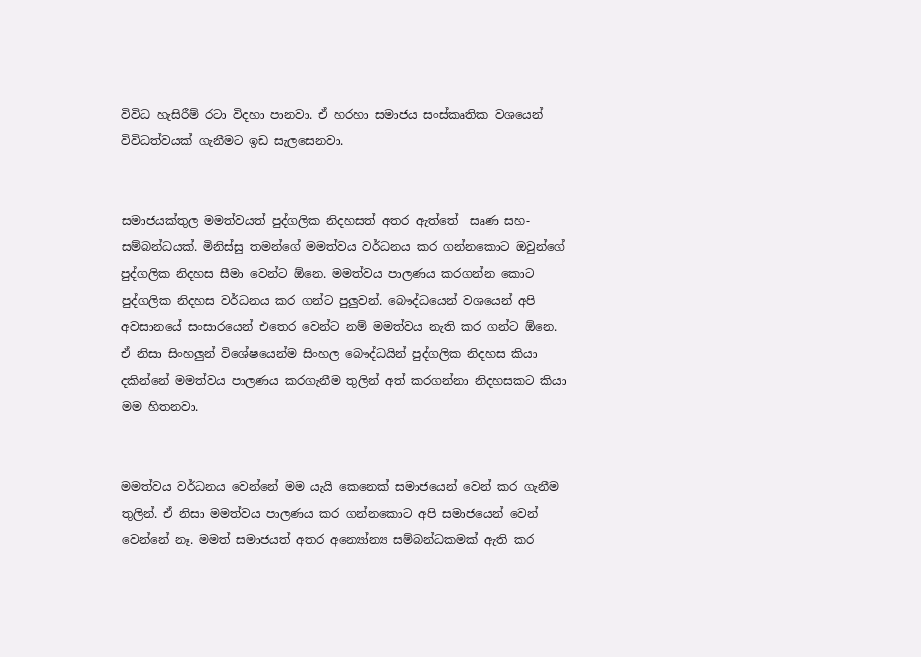විවිධ හැසිරීම් රටා විදහා පානවා. ඒ හරහා සමාජය සංස්කෘතික වශයෙන් විවිධත්වයක් ගැනීමට ඉඩ සැලසෙනවා.


සමාජයක්තුල මමත්වයත් පුද්ගලික නිදහසත් අතර ඇත්තේ  සෘණ සහ-සම්බන්ධයක්. මිනිස්සු තමන්ගේ මමත්වය වර්ධනය කර ගන්නකොට ඔවුන්ගේ පුද්ගලික නිදහස සීමා වෙන්ට ඕනෙ. මමත්වය පාලණය කරගන්න කොට පුද්ගලික නිදහස වර්ධනය කර ගන්ට පුලුවන්. බෞද්ධයෙන් වශයෙන් අපි අවසානයේ සංසාරයෙන් එතෙර වෙන්ට නම් මමත්වය නැති කර ගන්ට ඕනෙ. ඒ නිසා සිංහලුන් විශේෂයෙන්ම සිංහල බෞද්ධයින් පුද්ගලික නිදහස කියා දකින්නේ මමත්වය පාලණය කරගැනීම තුලින් අත් කරගන්නා නිදහසකට කියා මම හිතනවා.


මමත්වය වර්ධනය වෙන්නේ මම යැයි කෙනෙක් සමාජයෙන් වෙන් කර ගැනීම තුලින්. ඒ නිසා මමත්වය පාලණය කර ගන්නකොට අපි සමාජයෙන් වෙන් වෙන්නේ නෑ. මමත් සමාජයත් අතර අන්‍යෝන්‍ය සම්බන්ධකමක් ඇති කර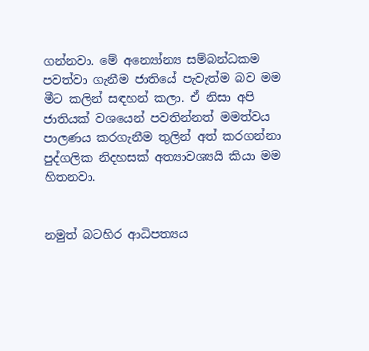ගන්නවා. මේ අන්‍යෝන්‍ය සම්බන්ධකම පවත්වා ගැනීම ජාතියේ පැවැත්ම බව මම මීට කලින් සඳහන් කලා. ඒ නිසා අපි ජාතියක් වශයෙන් පවතින්නත් මමත්වය පාලණය කරගැනීම තුලින් අත් කරගන්නා පුද්ගලික නිදහසක් අත්‍යාවශ්‍යයි කියා මම හිතනවා.


නමුත් බටහිර ආධිපත්‍යය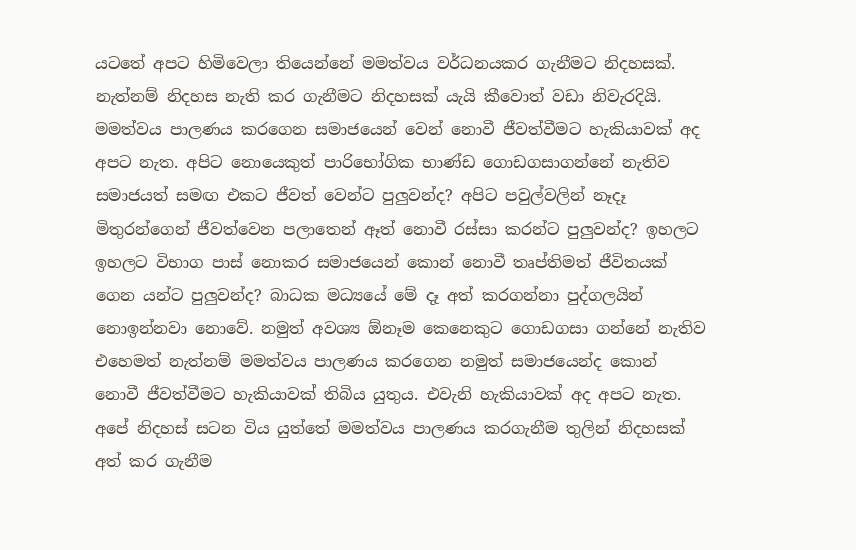යටතේ අපට හිමිවෙලා තියෙන්නේ මමත්වය වර්ධනයකර ගැනීමට නිදහසක්. නැත්නම් නිදහස නැති කර ගැනීමට නිදහසක් යැයි කීවොත් වඩා නිවැරදියි. මමත්වය පාලණය කරගෙන සමාජයෙන් වෙන් නොවී ජීවත්වීමට හැකියාවක් අද අපට නැත. අපිට නොයෙකුත් පාරිභෝගික භාණ්ඩ ගොඩගසාගන්නේ නැතිව සමාජයත් සමඟ එකට ජීවත් වෙන්ට පුලුවන්ද? අපිට පවුල්වලින් නෑදෑ මිතුරන්ගෙන් ජීවත්වෙන පලාතෙන් ඈත් නොවී රස්සා කරන්ට පුලුවන්ද? ඉහලට ඉහලට විභාග පාස් නොකර සමාජයෙන් කොන් නොවී තෘප්තිමත් ජීවිතයක් ගෙන යන්ට පුලුවන්ද? බාධක මධ්‍යයේ මේ දෑ අත් කරගන්නා පුද්ගලයින් නොඉන්නවා නොවේ. නමුත් අවශ්‍ය ඕනෑම කෙනෙකුට ගොඩගසා ගන්නේ නැතිව එහෙමත් නැත්නම් මමත්වය පාලණය කරගෙන නමුත් සමාජයෙන්ද කොන් නොවී ජීවත්වීමට හැකියාවක් තිබිය යුතුය. එවැනි හැකියාවක් අද අපට නැත. අපේ නිදහස් සටන විය යුත්තේ මමත්වය පාලණය කරගැනීම තුලින් නිදහසක් අත් කර ගැනීම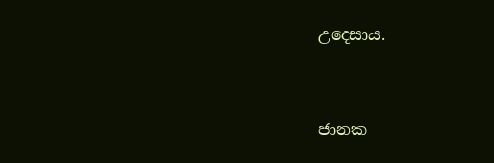උදෙසාය.



ජානක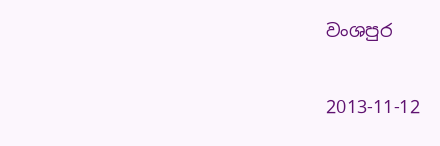වංශපුර

2013-11-12